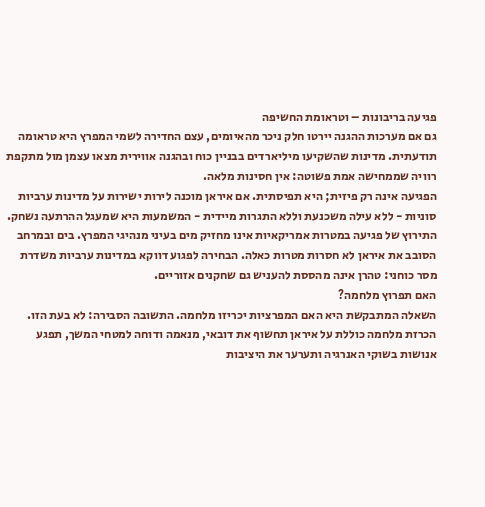פגיעה בריבונות – וטראומת החשיפה
גם אם מערכות ההגנה יירטו חלק ניכר מהאיומים, עצם החדירה לשמי המפרץ היא טראומה תודעתית. מדינות שהשקיעו מיליארדים בבניין כוח ובהגנה אווירית מצאו עצמן מול מתקפת רוויה שממחישה אמת פשוטה: אין חסינות מלאה.
הפגיעה אינה רק פיזית; היא תפיסתית. אם איראן מוכנה לירות ישירות על מדינות ערביות סוניות - ללא עילה משכנעת וללא התגרות מיידית - המשמעות היא שמעגל ההרתעה נשחק. התירוץ של פגיעה במטרות אמריקאיות אינו מחזיק מים בעיני מנהיגי המפרץ. בים ובמרחב הסובב את איראן לא חסרות מטרות כאלה. הבחירה לפגוע דווקא במדינות ערביות משדרת מסר כוחני: טהרן אינה מהססת להעניש גם שחקנים אזוריים.
האם תפרוץ מלחמה?
השאלה המתבקשת היא האם המפרציות יכריזו מלחמה. התשובה הסבירה: לא בעת הזו.
הכרזת מלחמה כוללת על איראן תחשוף את דובאי, מנאמה ודוחה למטחי המשך, תפגע אנושות בשוקי האנרגיה ותערער את היציבות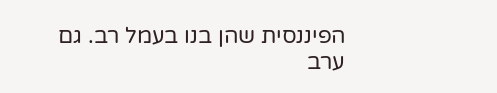הפיננסית שהן בנו בעמל רב. גם ערב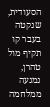הסעודית, שנקטה בעבר קו תקיף מול טהרן, נמנעה ממלחמה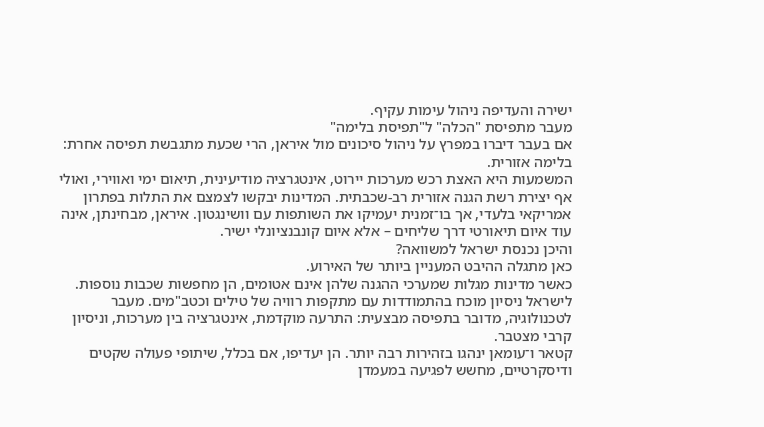ישירה והעדיפה ניהול עימות עקיף.
מעבר מתפיסת "הכלה" ל"תפיסת בלימה"
אם בעבר דיברו במפרץ על ניהול סיכונים מול איראן, הרי שכעת מתגבשת תפיסה אחרת: בלימה אזורית.
המשמעות היא האצת רכש מערכות יירוט, אינטגרציה מודיעינית, תיאום ימי ואווירי, ואולי אף יצירת רשת הגנה אזורית רב-שכבתית. המדינות יבקשו לצמצם את התלות בפתרון אמריקאי בלעדי, אך בו־זמנית יעמיקו את השותפות עם וושינגטון. איראן, מבחינתן, אינה עוד איום תיאורטי דרך שליחים – אלא איום קונבנציונלי ישיר.
והיכן נכנסת ישראל למשוואה?
כאן מתגלה ההיבט המעניין ביותר של האירוע.
כאשר מדינות מגלות שמערכי ההגנה שלהן אינם אטומים, הן מחפשות שכבות נוספות. לישראל ניסיון מוכח בהתמודדות עם מתקפות רוויה של טילים וכטב"מים. מעבר לטכנולוגיה, מדובר בתפיסה מבצעית: התרעה מוקדמת, אינטגרציה בין מערכות, וניסיון קרבי מצטבר.
קטאר ו־עומאן ינהגו בזהירות רבה יותר. הן יעדיפו, אם בכלל, שיתופי פעולה שקטים ודיסקרטיים, מחשש לפגיעה במעמדן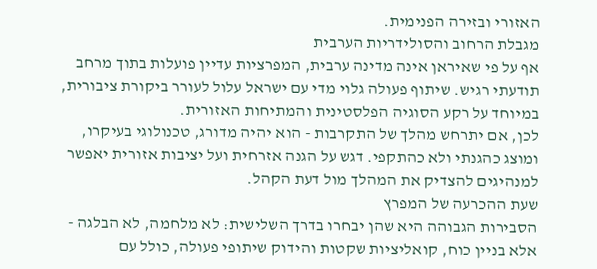האזורי ובזירה הפנימית.
מגבלת הרחוב והסולידריות הערבית
אף על פי שאיראן אינה מדינה ערבית, המפרציות עדיין פועלות בתוך מרחב תודעתי רגיש. שיתוף פעולה גלוי מדי עם ישראל עלול לעורר ביקורת ציבורית, במיוחד על רקע הסוגיה הפלסטינית והמתיחות האזורית.
לכן, אם יתרחש מהלך של התקרבות - הוא יהיה מדורג, טכנולוגי בעיקרו, ומוצג כהגנתי ולא כהתקפי. דגש על הגנה אזרחית ועל יציבות אזורית יאפשר למנהיגים להצדיק את המהלך מול דעת הקהל.
שעת ההכרעה של המפרץ
הסבירות הגבוהה היא שהן יבחרו בדרך השלישית: לא מלחמה, לא הבלגה - אלא בניין כוח, קואליציות שקטות והידוק שיתופי פעולה, כולל עם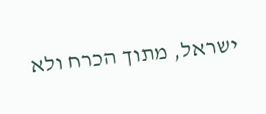ישראל, מתוך הכרח ולא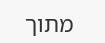מתוך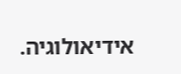אידיאולוגיה.